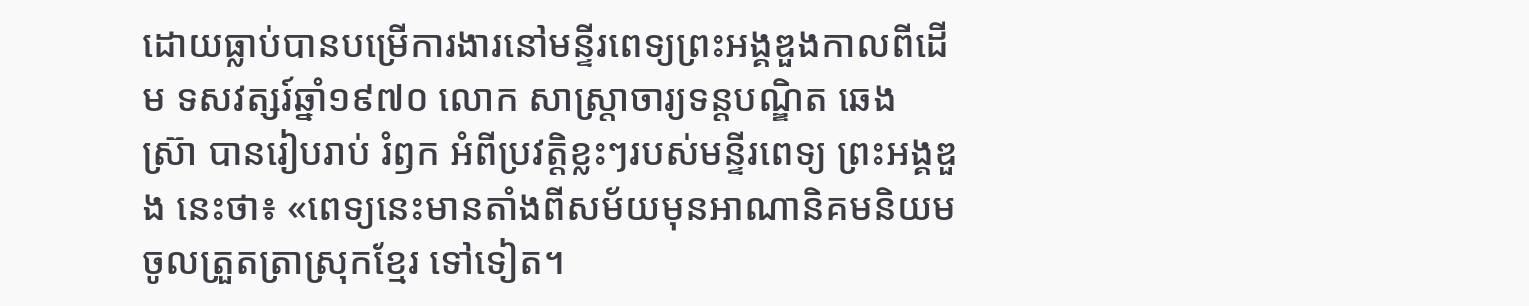ដោយធ្លាប់បានបម្រើការងារនៅមន្ទីរពេទ្យព្រះអង្គឌួងកាលពីដើម ទសវត្សរ៍ឆ្នាំ១៩៧០ លោក សាស្ត្រាចារ្យទន្តបណ្ឌិត ឆេង ស្រ៊ា បានរៀបរាប់ រំឭក អំពីប្រវត្តិខ្លះៗរបស់មន្ទីរពេទ្យ ព្រះអង្គឌួង នេះថា៖ «ពេទ្យនេះមានតាំងពីសម័យមុនអាណានិគមនិយមចូលត្រួតត្រាស្រុកខ្មែរ ទៅទៀត។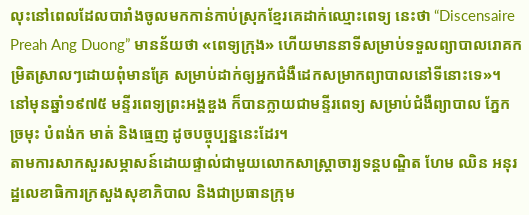លុះនៅពេលដែលបារាំងចូលមកកាន់កាប់ស្រុកខ្មែរគេដាក់ឈ្មោះពេទ្យ នេះថា “Discensaire Preah Ang Duong” មានន័យថា «ពេទ្យក្រុង» ហើយមាននាទីសម្រាប់ទទួលព្យាបាលរោគកម្រិតស្រាលៗដោយពុំមានគ្រែ សម្រាប់ដាក់ឲ្យអ្នកជំងឺដេកសម្រាកព្យាបាលនៅទីនោះទេ»។
នៅមុនឆ្នាំ១៩៧៥ មន្ទីរពេទ្យព្រះអង្គឌួង ក៏បានក្លាយជាមន្ទីរពេទ្យ សម្រាប់ជំងឺព្យាបាល ភ្នែក ច្រមុះ បំពង់ក មាត់ និងធ្មេញ ដូចបច្ចុប្បន្ននេះដែរ។
តាមការសាកសួរសម្ភាសន៍ដោយផ្ទាល់ជាមួយលោកសាស្ត្រាចារ្យទន្តបណ្ឌិត ហែម ឈិន អនុរដ្ឋលេខាធិការក្រសួងសុខាភិបាល និងជាប្រធានក្រុម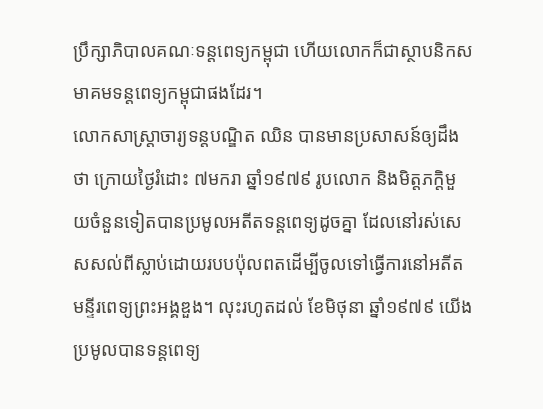ប្រឹក្សាភិបាលគណៈទន្តពេទ្យកម្ពុជា ហើយលោកក៏ជាស្ថាបនិកសមាគមទន្តពេទ្យកម្ពុជាផងដែរ។
លោកសាស្ត្រាចារ្យទន្តបណ្ឌិត ឈិន បានមានប្រសាសន៍ឲ្យដឹងថា ក្រោយថ្ងៃរំដោះ ៧មករា ឆ្នាំ១៩៧៩ រូបលោក និងមិត្តភក្តិមួយចំនួនទៀតបានប្រមូលអតីតទន្តពេទ្យដូចគ្នា ដែលនៅរស់សេសសល់ពីស្លាប់ដោយរបបប៉ុលពតដើម្បីចូលទៅធ្វើការនៅអតីត មន្ទីរពេទ្យព្រះអង្គឌួង។ លុះរហូតដល់ ខែមិថុនា ឆ្នាំ១៩៧៩ យើងប្រមូលបានទន្តពេទ្យ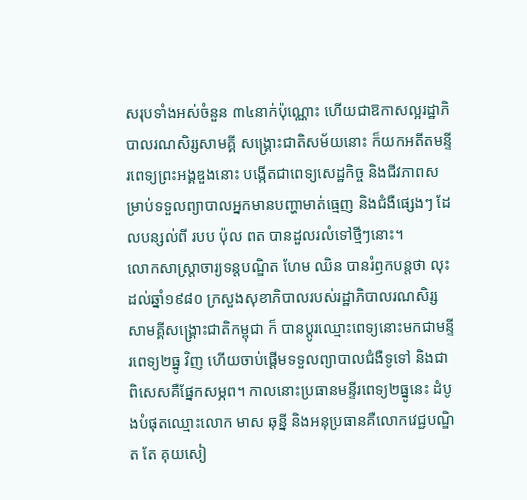សរុបទាំងអស់ចំនួន ៣៤នាក់ប៉ុណ្ណោះ ហើយជាឱកាសល្អរដ្ឋាភិបាលរណសិរ្សសាមគ្គី សង្គ្រោះជាតិសម័យនោះ ក៏យកអតីតមន្ទីរពេទ្យព្រះអង្គឌួងនោះ បងើ្កតជាពេទ្យសេដ្ឋកិច្ច និងជីវភាពសម្រាប់ទទួលព្យាបាលអ្នកមានបញ្ហាមាត់ធ្មេញ និងជំងឺផ្សេងៗ ដែលបន្សល់ពី របប ប៉ុល ពត បានដួលរលំទៅថ្មីៗនោះ។
លោកសាស្ត្រាចារ្យទន្តបណ្ឌិត ហែម ឈិន បានរំឭកបន្តថា លុះ ដល់ឆ្នាំ១៩៨០ ក្រសួងសុខាភិបាលរបស់រដ្ឋាភិបាលរណសិរ្សសាមគ្គីសង្គ្រោះជាតិកម្ពុជា ក៏ បានប្តូរឈ្មោះពេទ្យនោះមកជាមន្ទីរពេទ្យ២ធ្នូ វិញ ហើយចាប់ផ្តើមទទួលព្យាបាលជំងឺទូទៅ និងជាពិសេសគឺផ្នែកសម្ភព។ កាលនោះប្រធានមន្ទីរពេទ្យ២ធ្នូនេះ ដំបូងបំផុតឈ្មោះលោក មាស ឆុន្នី និងអនុប្រធានគឺលោកវេជ្ជបណ្ឌិត តែ គុយសៀ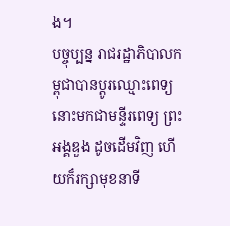ង។
បច្ចុប្បន្ន រាជរដ្ឋាភិបាលកម្ពុជាបានប្តូរឈ្មោះពេទ្យនោះមកជាមន្ទីរពេទ្យ ព្រះអង្គឌួង ដូចដើមវិញ ហើយក៏រក្សាមុខនាទី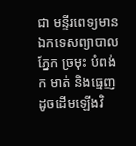ជា មន្ទីរពេទ្យមានឯកទេសព្យាបាលភ្នែក ច្រមុះ បំពង់ក មាត់ និងធ្មេញ ដូចដើមឡើងវិ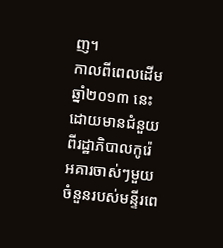ញ។
កាលពីពេលដើមឆ្នាំ២០១៣ នេះដោយមានជំនួយពីរដ្ឋាភិបាលកូរ៉េ អគារចាស់ៗមួយចំនួនរបស់មន្ទីរពេ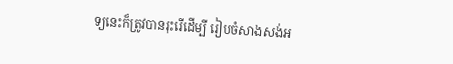ទ្យនេះក៏ត្រូវបានរុះរើដើម្បី រៀបចំសាងសង់អ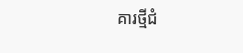គារថ្មីជំ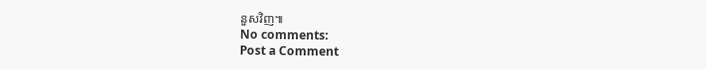នួសវិញ៕
No comments:
Post a Comment